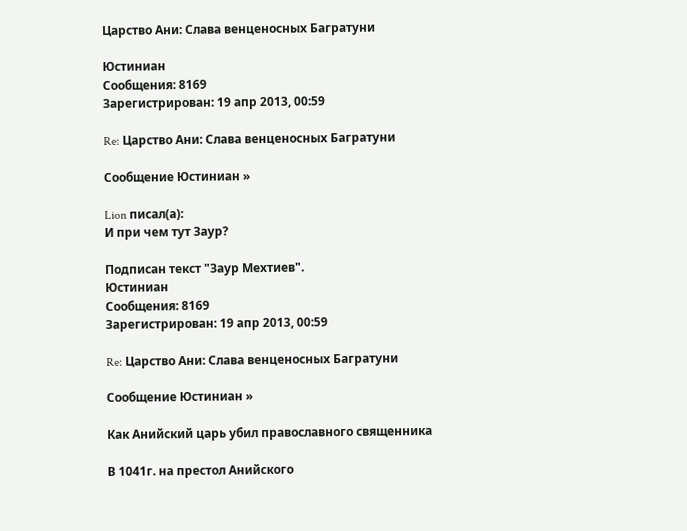Царство Ани: Слава венценосных Багратуни

Юстиниан
Сообщения: 8169
Зарегистрирован: 19 апр 2013, 00:59

Re: Царство Ани: Слава венценосных Багратуни

Сообщение Юстиниан »

Lion писал(а):
И при чем тут Заур?

Подписан текст "Заур Мехтиев".
Юстиниан
Сообщения: 8169
Зарегистрирован: 19 апр 2013, 00:59

Re: Царство Ани: Слава венценосных Багратуни

Сообщение Юстиниан »

Как Анийский царь убил православного священника

В 1041г. на престол Анийского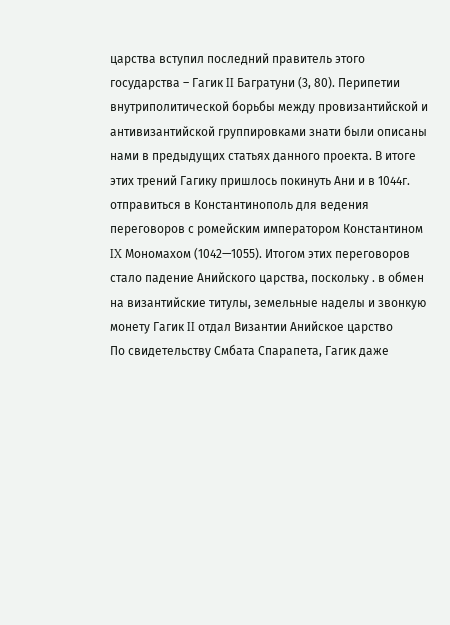царства вступил последний правитель этого государства – Гагик II Багратуни (3, 80). Перипетии внутриполитической борьбы между провизантийской и антивизантийской группировками знати были описаны нами в предыдущих статьях данного проекта. В итоге этих трений Гагику пришлось покинуть Ани и в 1044г. отправиться в Константинополь для ведения переговоров с ромейским императором Константином IX Мономахом (1042—1055). Итогом этих переговоров стало падение Анийского царства, поскольку . в обмен на византийские титулы, земельные наделы и звонкую монету Гагик II отдал Византии Анийское царство
По свидетельству Смбата Спарапета, Гагик даже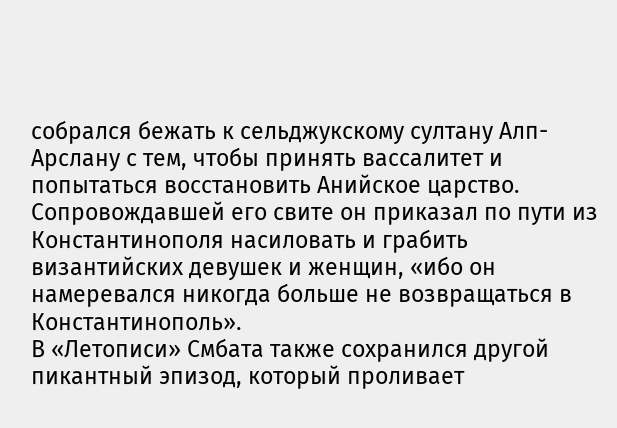собрался бежать к сельджукскому султану Алп-Арслану с тем, чтобы принять вассалитет и попытаться восстановить Анийское царство. Сопровождавшей его свите он приказал по пути из Константинополя насиловать и грабить византийских девушек и женщин, «ибо он намеревался никогда больше не возвращаться в Константинополь».
В «Летописи» Смбата также сохранился другой пикантный эпизод, который проливает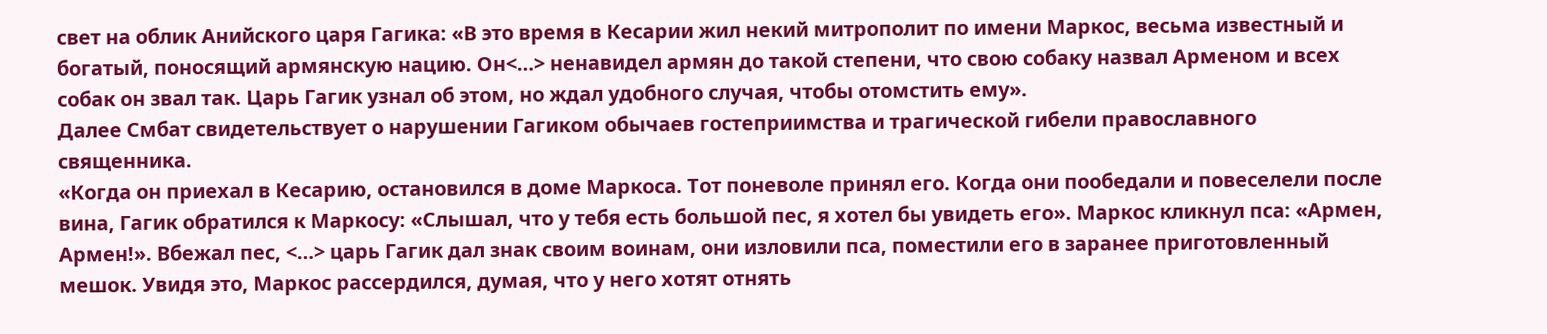свет на облик Анийского царя Гагика: «В это время в Кесарии жил некий митрополит по имени Маркос, весьма известный и богатый, поносящий армянскую нацию. Он<…> ненавидел армян до такой степени, что свою собаку назвал Арменом и всех собак он звал так. Царь Гагик узнал об этом, но ждал удобного случая, чтобы отомстить ему».
Далее Смбат свидетельствует о нарушении Гагиком обычаев гостеприимства и трагической гибели православного священника.
«Когда он приехал в Кесарию, остановился в доме Маркоса. Тот поневоле принял его. Когда они пообедали и повеселели после вина, Гагик обратился к Маркосу: «Слышал, что у тебя есть большой пес, я хотел бы увидеть его». Маркос кликнул пса: «Армен, Армен!». Вбежал пес, <…> царь Гагик дал знак своим воинам, они изловили пса, поместили его в заранее приготовленный мешок. Увидя это, Маркос рассердился, думая, что у него хотят отнять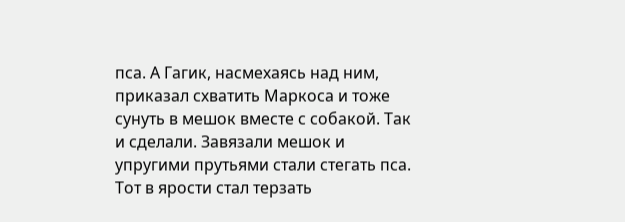пса. А Гагик, насмехаясь над ним, приказал схватить Маркоса и тоже сунуть в мешок вместе с собакой. Так и сделали. Завязали мешок и упругими прутьями стали стегать пса. Тот в ярости стал терзать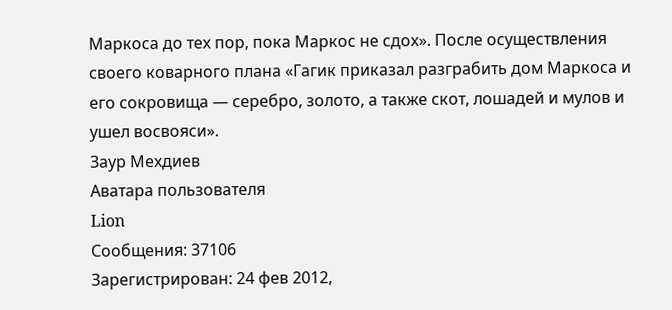Маркоса до тех пор, пока Маркос не сдох». После осуществления своего коварного плана «Гагик приказал разграбить дом Маркоса и его сокровища — серебро, золото, а также скот, лошадей и мулов и ушел восвояси».
Заур Мехдиев
Аватара пользователя
Lion
Сообщения: 37106
Зарегистрирован: 24 фев 2012,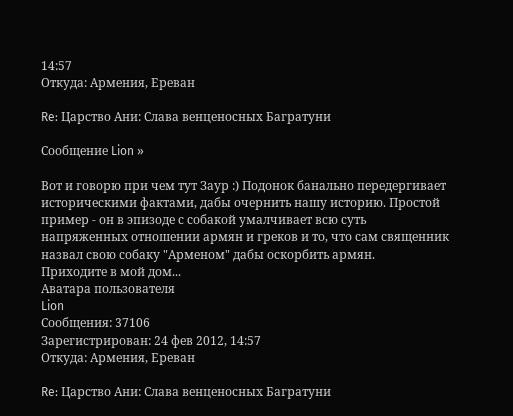14:57
Откуда: Армения, Ереван

Re: Царство Ани: Слава венценосных Багратуни

Сообщение Lion »

Вот и говорю при чем тут Заур :) Подонок банально передергивает историческими фактами, дабы очернить нашу историю. Простой пример - он в эпизоде с собакой умалчивает всю суть напряженных отношении армян и греков и то, что сам священник назвал свою собаку "Арменом" дабы оскорбить армян.
Приходите в мой дом...
Аватара пользователя
Lion
Сообщения: 37106
Зарегистрирован: 24 фев 2012, 14:57
Откуда: Армения, Ереван

Re: Царство Ани: Слава венценосных Багратуни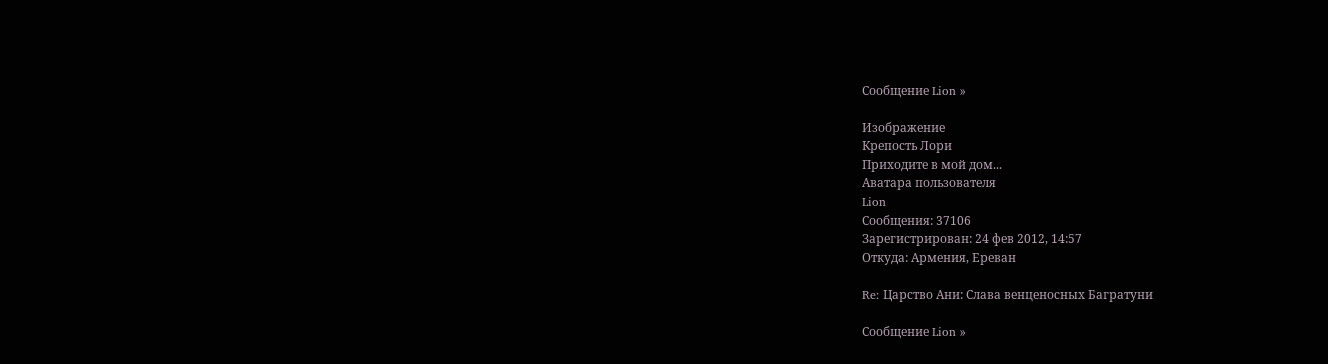Сообщение Lion »

Изображение
Крепость Лори
Приходите в мой дом...
Аватара пользователя
Lion
Сообщения: 37106
Зарегистрирован: 24 фев 2012, 14:57
Откуда: Армения, Ереван

Re: Царство Ани: Слава венценосных Багратуни

Сообщение Lion »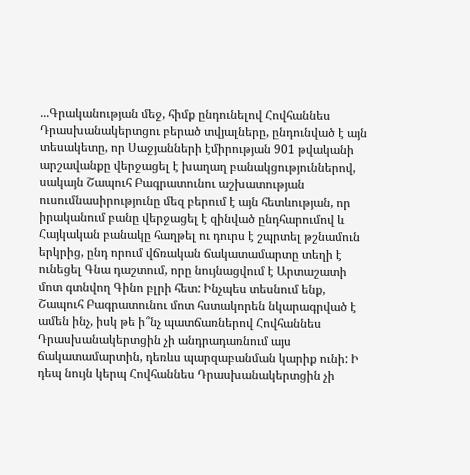...Գրականության մեջ, հիմք ընդունելով Հովհաննես Դրասխանակերտցու բերած տվյալները, ընդունված է այն տեսակետը, որ Սաջյանների էմիրության 901 թվականի արշավանքը վերջացել է խաղաղ բանակցություններով, սակայն Շապուհ Բագրատունու աշխատության ուսումնասիրությունը մեզ բերում է այն հետևության, որ իրականում բանը վերջացել է զինված ընդհարումով և Հայկական բանակը հաղթել ու դուրս է շպրտել թշնամուն երկրից, ընդ որում վճռական ճակատամարտը տեղի է ունեցել Գնա դաշտում, որը նույնացվում է Արտաշատի մոտ գտնվող Գինո բլրի հետ: Ինչպես տեսնում ենք, Շապուհ Բագրատունու մոտ հստակորեն նկարագրված է ամեն ինչ, իսկ թե ի՞նչ պատճառներով Հովհաննես Դրասխանակերտցին չի անդրադառնում այս ճակատամարտին, դեռևս պարզաբանման կարիք ունի: Ի դեպ նույն կերպ Հովհաննես Դրասխանակերտցին չի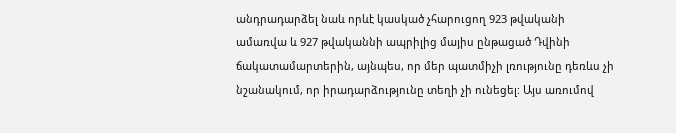անդրադարձել նաև որևէ կասկած չհարուցող 923 թվականի ամառվա և 927 թվականնի ապրիլից մայիս ընթացած Դվինի ճակատամարտերին, այնպես, որ մեր պատմիչի լռությունը դեռևս չի նշանակում, որ իրադարձությունը տեղի չի ունեցել: Այս առումով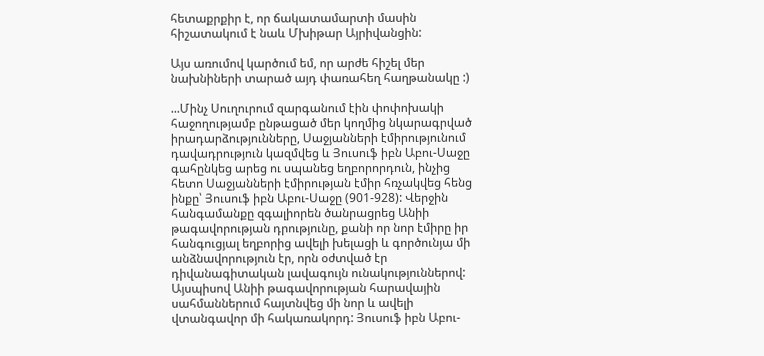հետաքրքիր է, որ ճակատամարտի մասին հիշատակում է նաև Մխիթար Այրիվանցին:

Այս առումով կարծում եմ, որ արժե հիշել մեր նախնիների տարած այդ փառահեղ հաղթանակը :)

...Մինչ Սուղուրում զարգանում էին փոփոխակի հաջողությամբ ընթացած մեր կողմից նկարագրված իրադարձությունները, Սաջյանների էմիրությունում դավադրություն կազմվեց և Յուսուֆ իբն Աբու-Սաջը գահընկեց արեց ու սպանեց եղբորորդուն, ինչից հետո Սաջյանների էմիրության էմիր հռչակվեց հենց ինքը՝ Յուսուֆ իբն Աբու-Սաջը (901-928): Վերջին հանգամանքը զգալիորեն ծանրացրեց Անիի թագավորության դրությունը, քանի որ նոր էմիրը իր հանգուցյալ եղբորից ավելի խելացի և գործունյա մի անձնավորություն էր, որն օժտված էր դիվանագիտական լավագույն ունակություններով: Այսպիսով Անիի թագավորության հարավային սահմաններում հայտնվեց մի նոր և ավելի վտանգավոր մի հակառակորդ: Յուսուֆ իբն Աբու-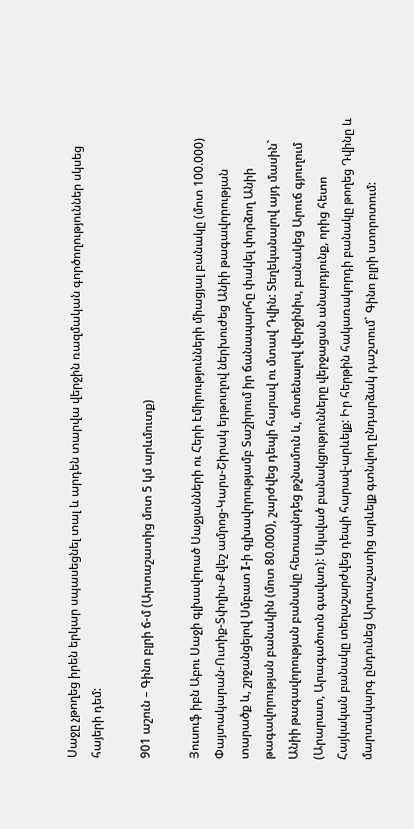Սաջը չթողեց իրեն երկար սպասեցնել տալ և արդեն տարվա վերջին ռազմական գործողություններ սկսեց հայերի դեմ:

901 աշուն – Գինո բլրի ճ-մ (Արտաշատից մոտ 5 կմ արևմուտք)

Յուսուֆ իբն Աբու Սաջի գլխավորած Սաջյանների ու Հերի էմիրությունների միացյալ բանակը (մոտ 100.000) Փայտակարան-Ուտիք-Տփղիս-Քվեշ ամրոց-Կարս-Շիրակ երթուղով ներխուժեց Անիի թագավորության տարածք և, շրջանցելով Սմբատ I-ի գլխավորությամբ Տաշիրում իր ճանապարհը փակել փորձող Անիի թագավորության բանակին (մոտ 80.000), շարժվեց դեպի հարավ ու մտավ Դվին: Տեղեկանալով այդ մասին` Անիի թագավորության բանակը հետապնդեց թշնամուն և, մոտենալով վերջինիս, բանակեց Արուճ գյուղում (Արարատ, Արագածոտն գավառ): Սկսված բանակցությունները վերջացան անարդյունք, որից հետո Հայկական բանակը տեղաշարժվեց դեպի հարավ-արևելք: Իր հերթին հակառակորդի բանակը թողեց Դվինը և մարտակարգ ընդունեց Արտաշատից արևելք գտնվող ընդարձակ դաշտում` Գինո բլրի ստորոտում: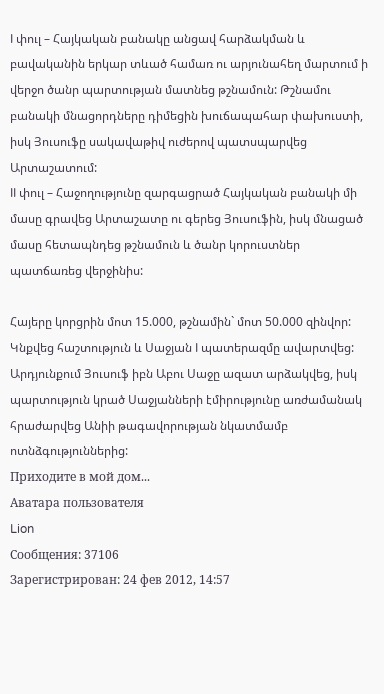I փուլ – Հայկական բանակը անցավ հարձակման և բավականին երկար տևած համառ ու արյունահեղ մարտում ի վերջո ծանր պարտության մատնեց թշնամուն: Թշնամու բանակի մնացորդները դիմեցին խուճապահար փախուստի, իսկ Յուսուֆը սակավաթիվ ուժերով պատսպարվեց Արտաշատում:
II փուլ – Հաջողությունը զարգացրած Հայկական բանակի մի մասը գրավեց Արտաշատը ու գերեց Յուսուֆին, իսկ մնացած մասը հետապնդեց թշնամուն և ծանր կորուստներ պատճառեց վերջինիս:

Հայերը կորցրին մոտ 15.000, թշնամին` մոտ 50.000 զինվոր: Կնքվեց հաշտություն և Սաջյան I պատերազմը ավարտվեց: Արդյունքում Յուսուֆ իբն Աբու Սաջը ազատ արձակվեց, իսկ պարտություն կրած Սաջյանների էմիրությունը առժամանակ հրաժարվեց Անիի թագավորության նկատմամբ ոտնձգություններից:
Приходите в мой дом...
Аватара пользователя
Lion
Сообщения: 37106
Зарегистрирован: 24 фев 2012, 14:57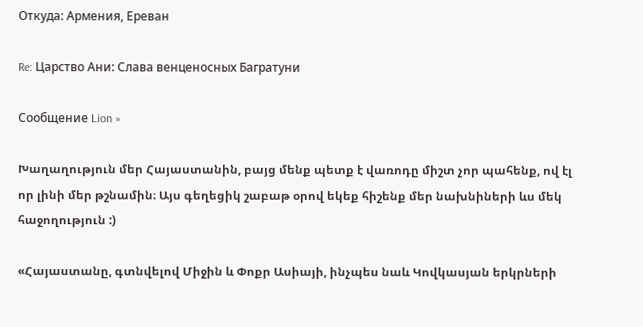Откуда: Армения, Ереван

Re: Царство Ани: Слава венценосных Багратуни

Сообщение Lion »

Խաղաղություն մեր Հայաստանին, բայց մենք պետք է վառոդը միշտ չոր պահենք, ով էլ որ լինի մեր թշնամին։ Այս գեղեցիկ շաբաթ օրով եկեք հիշենք մեր նախնիների ևս մեկ հաջողություն :)

«Հայաստանը, գտնվելով Միջին և Փոքր Ասիայի, ինչպես նաև Կովկասյան երկրների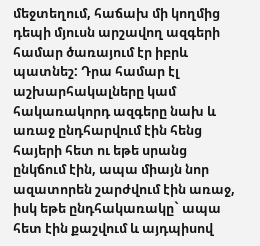մեջտեղում, հաճախ մի կողմից դեպի մյուսն արշավող ազգերի համար ծառայում էր իբրև պատնեշ: Դրա համար էլ աշխարհակալները կամ հակառակորդ ազգերը նախ և առաջ ընդհարվում էին հենց հայերի հետ ու եթե սրանց ընկճում էին, ապա միայն նոր ազատորեն շարժվում էին առաջ, իսկ եթե ընդհակառակը` ապա հետ էին քաշվում և այդպիսով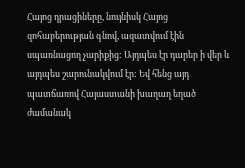Հայոց դրացիները, նույնիսկ Հայոց զոհաբերության գնով, ազատվում էին սպառնացող չարիքից: Այդպես էր դարեր ի վեր և այդպես շարունակվում էր: Եվ հենց այդ պատճառով Հայաստանի խաղաղ եղած ժամանակ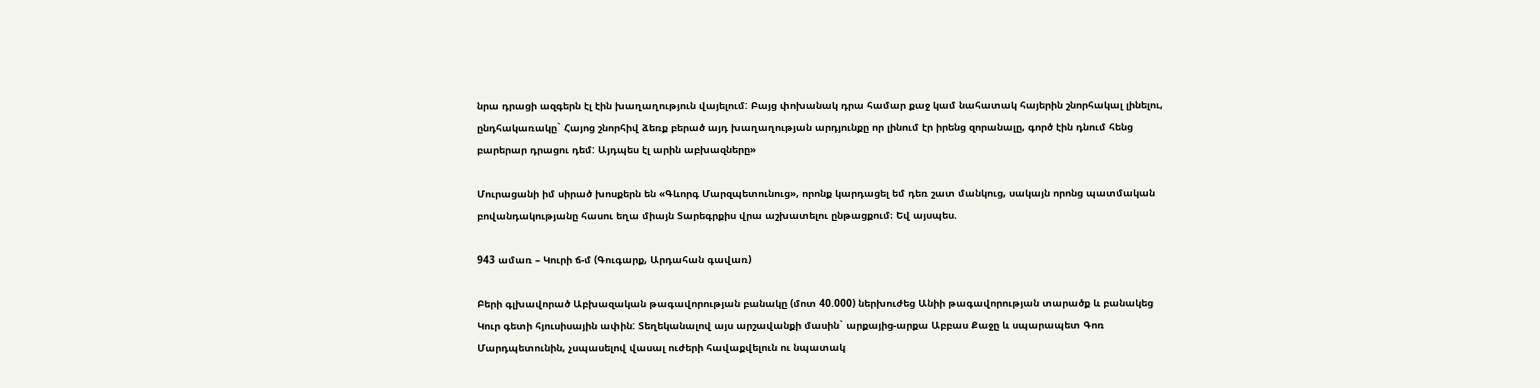նրա դրացի ազգերն էլ էին խաղաղություն վայելում: Բայց փոխանակ դրա համար քաջ կամ նահատակ հայերին շնորհակալ լինելու, ընդհակառակը` Հայոց շնորհիվ ձեռք բերած այդ խաղաղության արդյունքը որ լինում էր իրենց զորանալը, գործ էին դնում հենց բարերար դրացու դեմ: Այդպես էլ արին աբխազները»

Մուրացանի իմ սիրած խոսքերն են «Գևորգ Մարզպետունուց», որոնք կարդացել եմ դեռ շատ մանկուց, սակայն որոնց պատմական բովանդակությանը հասու եղա միայն Տարեգրքիս վրա աշխատելու ընթացքում։ Եվ այսպես.

943 ամառ – Կուրի ճ-մ (Գուգարք, Արդահան գավառ)

Բերի գլխավորած Աբխազական թագավորության բանակը (մոտ 40.000) ներխուժեց Անիի թագավորության տարածք և բանակեց Կուր գետի հյուսիսային ափին: Տեղեկանալով այս արշավանքի մասին` արքայից-արքա Աբբաս Քաջը և սպարապետ Գոռ Մարդպետունին, չսպասելով վասալ ուժերի հավաքվելուն ու նպատակ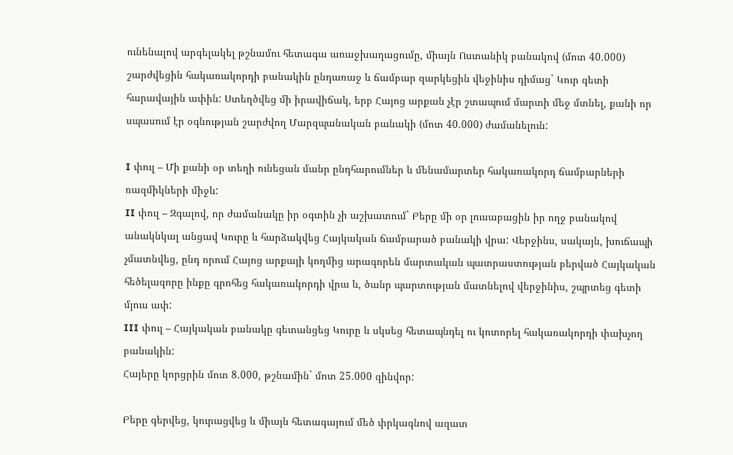ունենալով արգելակել թշնամու հետագա առաջխաղացումը, միայն Ոստանիկ բանակով (մոտ 40.000) շարժվեցին հակառակորդի բանակին ընդառաջ և ճամբար զարկեցին վեջինիս դիմաց` Կուր գետի հարավային ափին: Ստեղծվեց մի իրավիճակ, երբ Հայոց արքան չէր շտապում մարտի մեջ մտնել, քանի որ սպասում էր օգնության շարժվող Մարզպանական բանակի (մոտ 40.000) ժամանելուն:

I փուլ – Մի քանի օր տեղի ունեցան մանր ընդհարումներ և մենամարտեր հակառակորդ ճամբարների ռազմիկների միջև:
II փուլ – Զգալով, որ ժամանակը իր օգտին չի աշխատում` Բերը մի օր լուսաբացին իր ողջ բանակով անակնկալ անցավ Կուրը և հարձակվեց Հայկական ճամբարած բանակի վրա: Վերջինս, սակայն, խուճապի չմատնվեց, ընդ որում Հայոց արքայի կողմից արագորեն մարտական պատրաստության բերված Հայկական հեծելազորը ինքը գրոհեց հակառակորդի վրա և, ծանր պարտության մատնելով վերջինիս, շպրտեց գետի մյուս ափ:
III փուլ – Հայկական բանակը գետանցեց Կուրը և սկսեց հետապնդել ու կոտորել հակառակորդի փախչող բանակին:
Հայերը կորցրին մոտ 8.000, թշնամին` մոտ 25.000 զինվոր:

Բերը գերվեց, կուրացվեց և միայն հետագայում մեծ փրկագնով ազատ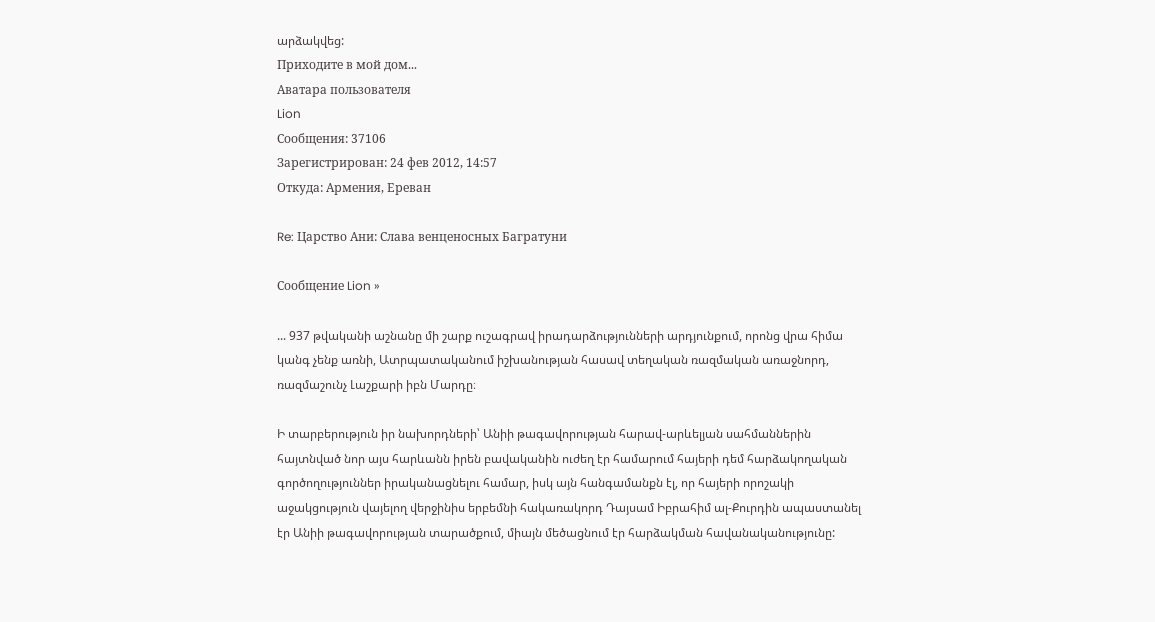արձակվեց:
Приходите в мой дом...
Аватара пользователя
Lion
Сообщения: 37106
Зарегистрирован: 24 фев 2012, 14:57
Откуда: Армения, Ереван

Re: Царство Ани: Слава венценосных Багратуни

Сообщение Lion »

... 937 թվականի աշնանը մի շարք ուշագրավ իրադարձությունների արդյունքում, որոնց վրա հիմա կանգ չենք առնի, Ատրպատականում իշխանության հասավ տեղական ռազմական առաջնորդ, ռազմաշունչ Լաշքարի իբն Մարդը։

Ի տարբերություն իր նախորդների՝ Անիի թագավորության հարավ-արևելյան սահմաններին հայտնված նոր այս հարևանն իրեն բավականին ուժեղ էր համարում հայերի դեմ հարձակողական գործողություններ իրականացնելու համար, իսկ այն հանգամանքն էլ, որ հայերի որոշակի աջակցություն վայելող վերջինիս երբեմնի հակառակորդ Դայսամ Իբրահիմ ալ-Քուրդին ապաստանել էր Անիի թագավորության տարածքում, միայն մեծացնում էր հարձակման հավանականությունը: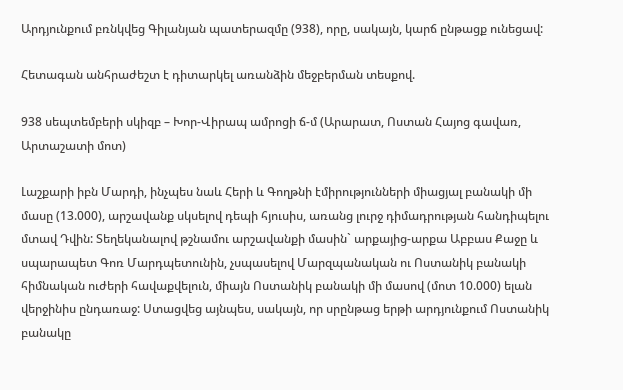Արդյունքում բռնկվեց Գիլանյան պատերազմը (938), որը, սակայն, կարճ ընթացք ունեցավ:

Հետագան անհրաժեշտ է դիտարկել առանձին մեջբերման տեսքով.

938 սեպտեմբերի սկիզբ – Խոր-Վիրապ ամրոցի ճ-մ (Արարատ, Ոստան Հայոց գավառ, Արտաշատի մոտ)

Լաշքարի իբն Մարդի, ինչպես նաև Հերի և Գողթնի էմիրությունների միացյալ բանակի մի մասը (13.000), արշավանք սկսելով դեպի հյուսիս, առանց լուրջ դիմադրության հանդիպելու մտավ Դվին: Տեղեկանալով թշնամու արշավանքի մասին` արքայից-արքա Աբբաս Քաջը և սպարապետ Գոռ Մարդպետունին, չսպասելով Մարզպանական ու Ոստանիկ բանակի հիմնական ուժերի հավաքվելուն, միայն Ոստանիկ բանակի մի մասով (մոտ 10.000) ելան վերջինիս ընդառաջ: Ստացվեց այնպես, սակայն, որ սրընթաց երթի արդյունքում Ոստանիկ բանակը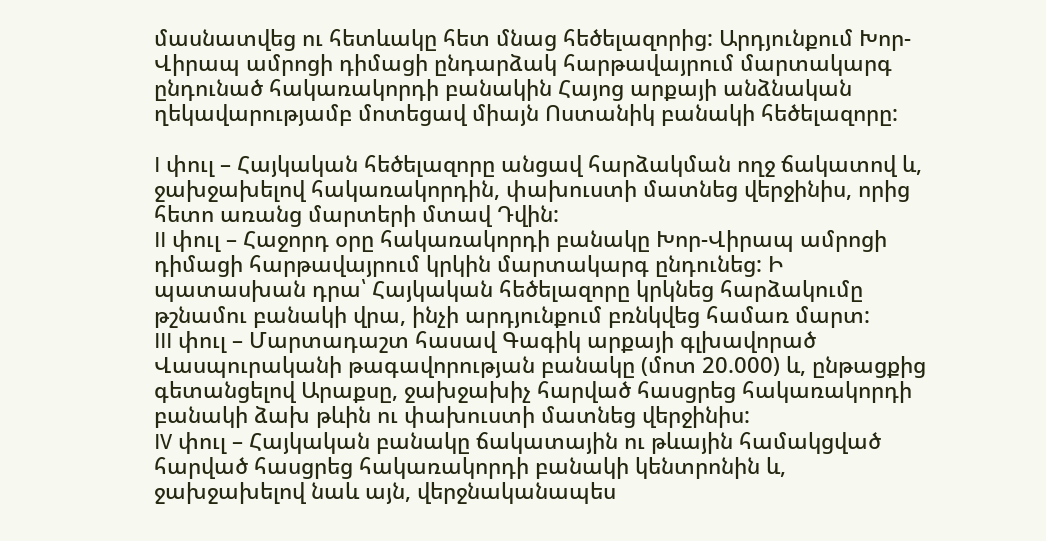մասնատվեց ու հետևակը հետ մնաց հեծելազորից: Արդյունքում Խոր-Վիրապ ամրոցի դիմացի ընդարձակ հարթավայրում մարտակարգ ընդունած հակառակորդի բանակին Հայոց արքայի անձնական ղեկավարությամբ մոտեցավ միայն Ոստանիկ բանակի հեծելազորը:

I փուլ – Հայկական հեծելազորը անցավ հարձակման ողջ ճակատով և, ջախջախելով հակառակորդին, փախուստի մատնեց վերջինիս, որից հետո առանց մարտերի մտավ Դվին:
II փուլ – Հաջորդ օրը հակառակորդի բանակը Խոր-Վիրապ ամրոցի դիմացի հարթավայրում կրկին մարտակարգ ընդունեց: Ի պատասխան դրա՝ Հայկական հեծելազորը կրկնեց հարձակումը թշնամու բանակի վրա, ինչի արդյունքում բռնկվեց համառ մարտ:
III փուլ – Մարտադաշտ հասավ Գագիկ արքայի գլխավորած Վասպուրականի թագավորության բանակը (մոտ 20.000) և, ընթացքից գետանցելով Արաքսը, ջախջախիչ հարված հասցրեց հակառակորդի բանակի ձախ թևին ու փախուստի մատնեց վերջինիս:
IV փուլ – Հայկական բանակը ճակատային ու թևային համակցված հարված հասցրեց հակառակորդի բանակի կենտրոնին և, ջախջախելով նաև այն, վերջնականապես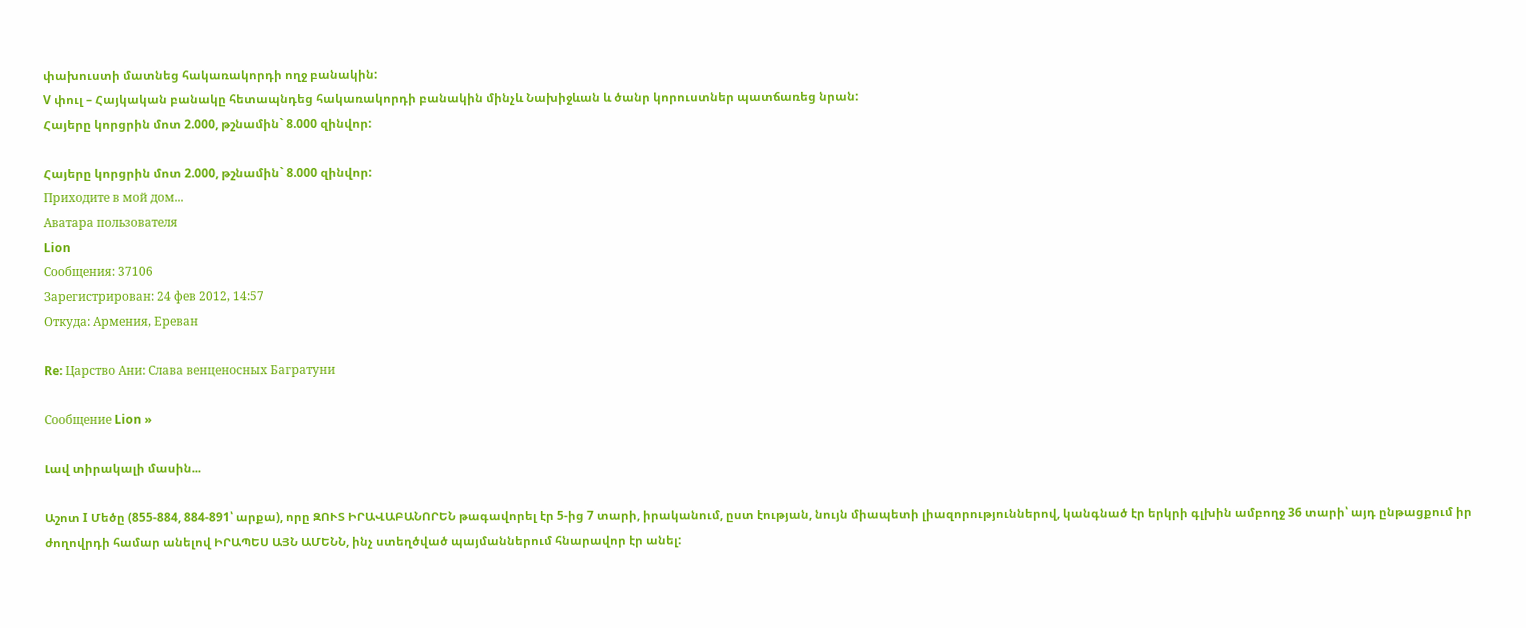փախուստի մատնեց հակառակորդի ողջ բանակին:
V փուլ – Հայկական բանակը հետապնդեց հակառակորդի բանակին մինչև Նախիջևան և ծանր կորուստներ պատճառեց նրան:
Հայերը կորցրին մոտ 2.000, թշնամին` 8.000 զինվոր:

Հայերը կորցրին մոտ 2.000, թշնամին` 8.000 զինվոր:
Приходите в мой дом...
Аватара пользователя
Lion
Сообщения: 37106
Зарегистрирован: 24 фев 2012, 14:57
Откуда: Армения, Ереван

Re: Царство Ани: Слава венценосных Багратуни

Сообщение Lion »

Լավ տիրակալի մասին...

Աշոտ I Մեծը (855-884, 884-891՝ արքա), որը ԶՈՒՏ ԻՐԱՎԱԲԱՆՈՐԵՆ թագավորել էր 5-ից 7 տարի, իրականում, ըստ էության, նույն միապետի լիազորություններով, կանգնած էր երկրի գլխին ամբողջ 36 տարի՝ այդ ընթացքում իր ժողովրդի համար անելով ԻՐԱՊԵՍ ԱՅՆ ԱՄԵՆՆ, ինչ ստեղծված պայմաններում հնարավոր էր անել: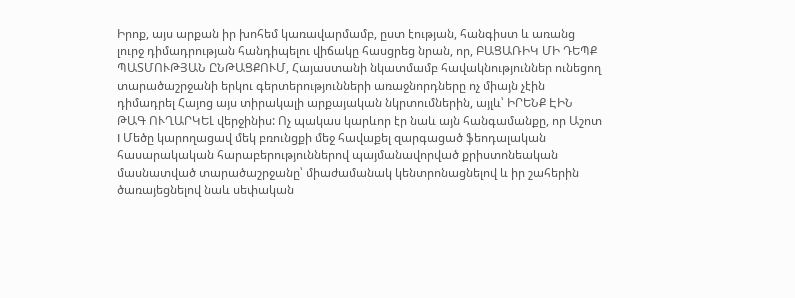Իրոք, այս արքան իր խոհեմ կառավարմամբ, ըստ էության, հանգիստ և առանց լուրջ դիմադրության հանդիպելու վիճակը հասցրեց նրան, որ, ԲԱՑԱՌԻԿ ՄԻ ԴԵՊՔ ՊԱՏՄՈՒԹՅԱՆ ԸՆԹԱՑՔՈՒՄ, Հայաստանի նկատմամբ հավակնություններ ունեցող տարածաշրջանի երկու գերտերությունների առաջնորդները ոչ միայն չէին դիմադրել Հայոց այս տիրակալի արքայական նկրտումներին, այլև՝ ԻՐԵՆՔ ԷԻՆ ԹԱԳ ՈՒՂԱՐԿԵԼ վերջինիս: Ոչ պակաս կարևոր էր նաև այն հանգամանքը, որ Աշոտ I Մեծը կարողացավ մեկ բռունցքի մեջ հավաքել զարգացած ֆեոդալական հասարակական հարաբերություններով պայմանավորված քրիստոնեական մասնատված տարածաշրջանը՝ միաժամանակ կենտրոնացնելով և իր շահերին ծառայեցնելով նաև սեփական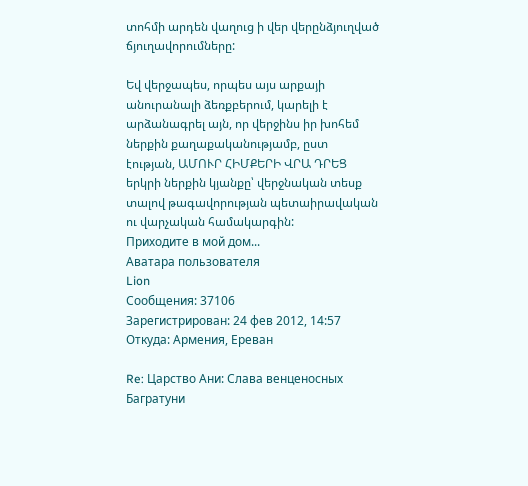տոհմի արդեն վաղուց ի վեր վերընձյուղված ճյուղավորումները:

Եվ վերջապես, որպես այս արքայի անուրանալի ձեռքբերում, կարելի է արձանագրել այն, որ վերջինս իր խոհեմ ներքին քաղաքականությամբ, ըստ էության, ԱՄՈՒՐ ՀԻՄՔԵՐԻ ՎՐԱ ԴՐԵՑ երկրի ներքին կյանքը՝ վերջնական տեսք տալով թագավորության պետաիրավական ու վարչական համակարգին:
Приходите в мой дом...
Аватара пользователя
Lion
Сообщения: 37106
Зарегистрирован: 24 фев 2012, 14:57
Откуда: Армения, Ереван

Re: Царство Ани: Слава венценосных Багратуни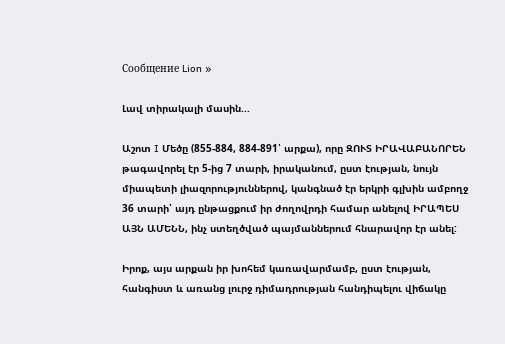Сообщение Lion »

Լավ տիրակալի մասին...

Աշոտ I Մեծը (855-884, 884-891՝ արքա), որը ԶՈՒՏ ԻՐԱՎԱԲԱՆՈՐԵՆ թագավորել էր 5-ից 7 տարի, իրականում, ըստ էության, նույն միապետի լիազորություններով, կանգնած էր երկրի գլխին ամբողջ 36 տարի՝ այդ ընթացքում իր ժողովրդի համար անելով ԻՐԱՊԵՍ ԱՅՆ ԱՄԵՆՆ, ինչ ստեղծված պայմաններում հնարավոր էր անել:

Իրոք, այս արքան իր խոհեմ կառավարմամբ, ըստ էության, հանգիստ և առանց լուրջ դիմադրության հանդիպելու վիճակը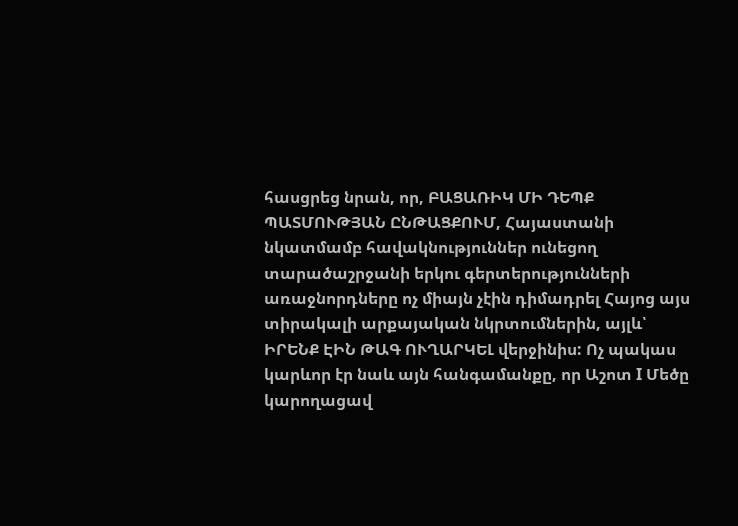հասցրեց նրան, որ, ԲԱՑԱՌԻԿ ՄԻ ԴԵՊՔ ՊԱՏՄՈՒԹՅԱՆ ԸՆԹԱՑՔՈՒՄ, Հայաստանի նկատմամբ հավակնություններ ունեցող տարածաշրջանի երկու գերտերությունների առաջնորդները ոչ միայն չէին դիմադրել Հայոց այս տիրակալի արքայական նկրտումներին, այլև՝ ԻՐԵՆՔ ԷԻՆ ԹԱԳ ՈՒՂԱՐԿԵԼ վերջինիս: Ոչ պակաս կարևոր էր նաև այն հանգամանքը, որ Աշոտ I Մեծը կարողացավ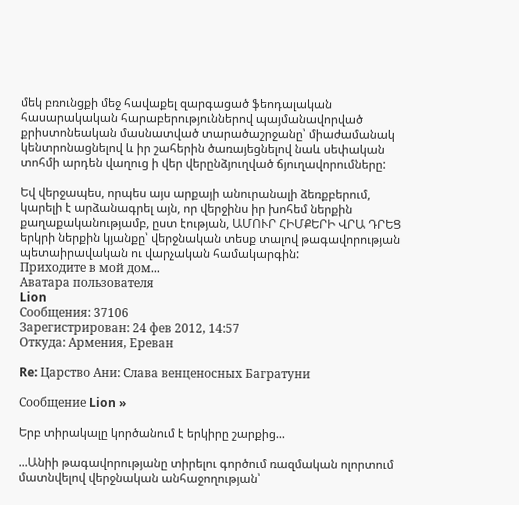մեկ բռունցքի մեջ հավաքել զարգացած ֆեոդալական հասարակական հարաբերություններով պայմանավորված քրիստոնեական մասնատված տարածաշրջանը՝ միաժամանակ կենտրոնացնելով և իր շահերին ծառայեցնելով նաև սեփական տոհմի արդեն վաղուց ի վեր վերընձյուղված ճյուղավորումները:

Եվ վերջապես, որպես այս արքայի անուրանալի ձեռքբերում, կարելի է արձանագրել այն, որ վերջինս իր խոհեմ ներքին քաղաքականությամբ, ըստ էության, ԱՄՈՒՐ ՀԻՄՔԵՐԻ ՎՐԱ ԴՐԵՑ երկրի ներքին կյանքը՝ վերջնական տեսք տալով թագավորության պետաիրավական ու վարչական համակարգին:
Приходите в мой дом...
Аватара пользователя
Lion
Сообщения: 37106
Зарегистрирован: 24 фев 2012, 14:57
Откуда: Армения, Ереван

Re: Царство Ани: Слава венценосных Багратуни

Сообщение Lion »

Երբ տիրակալը կործանում է երկիրը շարքից...

...Անիի թագավորությանը տիրելու գործում ռազմական ոլորտում մատնվելով վերջնական անհաջողության՝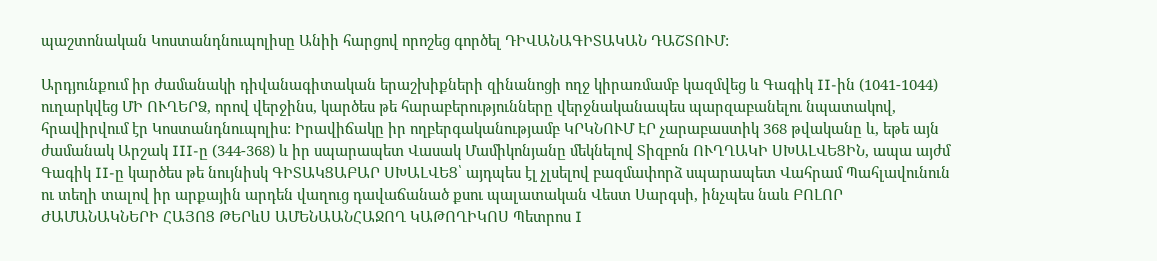պաշտոնական Կոստանդնուպոլիսը Անիի հարցով որոշեց գործել ԴԻՎԱՆԱԳԻՏԱԿԱՆ ԴԱՇՏՈՒՄ:

Արդյունքում իր ժամանակի դիվանագիտական երաշխիքների զինանոցի ողջ կիրառմամբ կազմվեց և Գագիկ II-ին (1041-1044) ուղարկվեց ՄԻ ՈՒՂԵՐՁ, որով վերջինս, կարծես թե հարաբերությունները վերջնականապես պարզաբանելու նպատակով, հրավիրվում էր Կոստանդնուպոլիս: Իրավիճակը իր ողբերգականությամբ ԿՐԿՆՈՒՄ ԷՐ չարաբաստիկ 368 թվականը և, եթե այն ժամանակ Արշակ III-ը (344-368) և իր սպարապետ Վասակ Մամիկոնյանը մեկնելով Տիզբոն ՈՒՂՂԱԿԻ ՍԽԱԼՎԵՑԻՆ, ապա այժմ Գագիկ II-ը կարծես թե նույնիսկ ԳԻՏԱԿՑԱԲԱՐ ՍԽԱԼՎԵՑ՝ այդպես էլ չլսելով բազմափորձ սպարապետ Վահրամ Պահլավունուն ու տեղի տալով իր արքային արդեն վաղուց դավաճանած քսու պալատական Վեստ Սարգսի, ինչպես նաև ԲՈԼՈՐ ԺԱՄԱՆԱԿՆԵՐԻ ՀԱՅՈՑ ԹԵՐևՍ ԱՄԵՆԱԱՆՀԱՋՈՂ ԿԱԹՈՂԻԿՈՍ Պետրոս I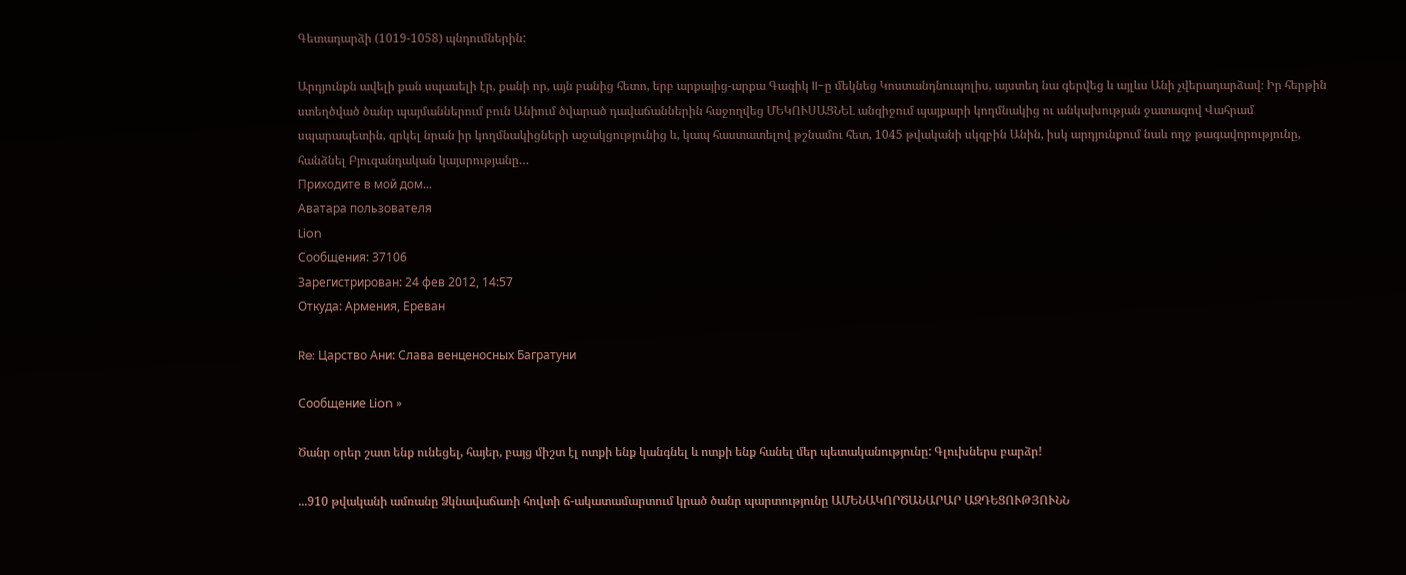Գետադարձի (1019-1058) պնդումներին:

Արդյունքն ավելի քան սպասելի էր, քանի որ, այն բանից հետո, երբ արքայից-արքա Գագիկ II-ը մեկնեց Կոստանդնուպոլիս, այստեղ նա գերվեց և այլևս Անի չվերադարձավ։ Իր հերթին ստեղծված ծանր պայմաններում բուն Անիում ծվարած դավաճաններին հաջողվեց ՄԵԿՈՒՍԱՑՆԵԼ անզիջում պայքարի կողմնակից ու անկախության ջատագով Վահրամ սպարապետին, զրկել նրան իր կողմնակիցների աջակցությունից և, կապ հաստատելով թշնամու հետ, 1045 թվականի սկզբին Անին, իսկ արդյունքում նաև ողջ թագավորությունը, հանձնել Բյուզանդական կայսրությանը…
Приходите в мой дом...
Аватара пользователя
Lion
Сообщения: 37106
Зарегистрирован: 24 фев 2012, 14:57
Откуда: Армения, Ереван

Re: Царство Ани: Слава венценосных Багратуни

Сообщение Lion »

Ծանր օրեր շատ ենք ունեցել, հայեր, բայց միշտ էլ ոտքի ենք կանգնել և ոտքի ենք հանել մեր պետականությունը: Գլուխներս բարձր!

...910 թվականի ամռանը Ձկնավաճառի հովտի ճ-ակատամարտում կրած ծանր պարտությունը ԱՄԵՆԱԿՈՐԾԱՆԱՐԱՐ ԱԶԴԵՑՈՒԹՅՈՒՆՆ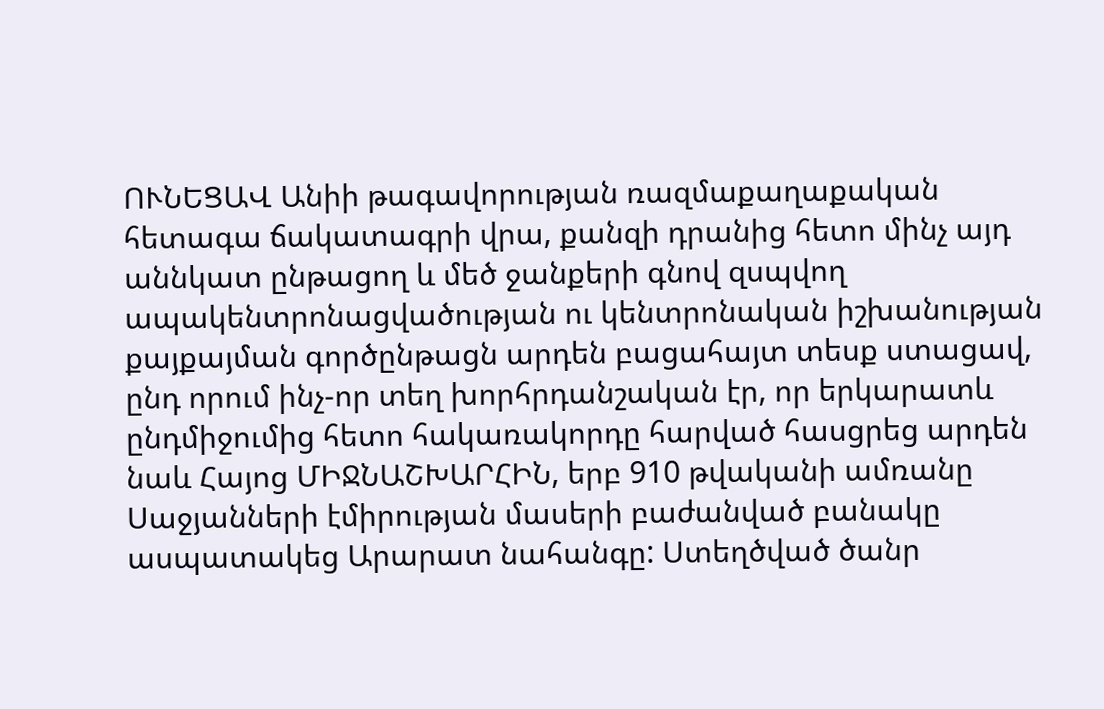ՈՒՆԵՑԱՎ Անիի թագավորության ռազմաքաղաքական հետագա ճակատագրի վրա, քանզի դրանից հետո մինչ այդ աննկատ ընթացող և մեծ ջանքերի գնով զսպվող ապակենտրոնացվածության ու կենտրոնական իշխանության քայքայման գործընթացն արդեն բացահայտ տեսք ստացավ, ընդ որում ինչ-որ տեղ խորհրդանշական էր, որ երկարատև ընդմիջումից հետո հակառակորդը հարված հասցրեց արդեն նաև Հայոց ՄԻՋՆԱՇԽԱՐՀԻՆ, երբ 910 թվականի ամռանը Սաջյանների էմիրության մասերի բաժանված բանակը ասպատակեց Արարատ նահանգը: Ստեղծված ծանր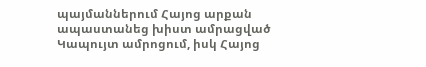պայմաններում Հայոց արքան ապաստանեց խիստ ամրացված Կապույտ ամրոցում, իսկ Հայոց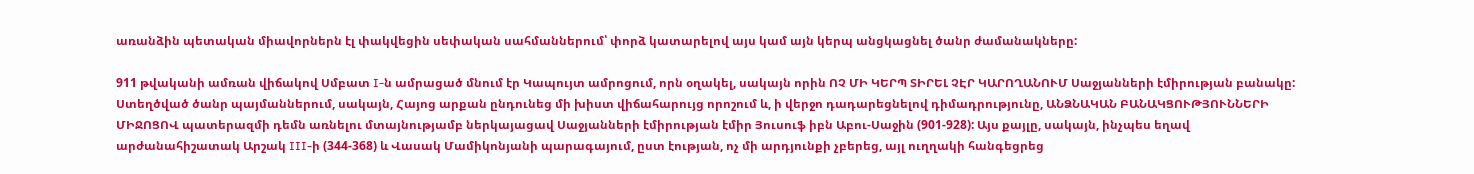առանձին պետական միավորներն էլ փակվեցին սեփական սահմաններում՝ փորձ կատարելով այս կամ այն կերպ անցկացնել ծանր ժամանակները:

911 թվականի ամռան վիճակով Սմբատ I-ն ամրացած մնում էր Կապույտ ամրոցում, որն օղակել, սակայն որին ՈՉ ՄԻ ԿԵՐՊ ՏԻՐԵԼ ՉԷՐ ԿԱՐՈՂԱՆՈՒՄ Սաջյանների էմիրության բանակը: Ստեղծված ծանր պայմաններում, սակայն, Հայոց արքան ընդունեց մի խիստ վիճահարույց որոշում և, ի վերջո դադարեցնելով դիմադրությունը, ԱՆՁՆԱԿԱՆ ԲԱՆԱԿՑՈՒԹՅՈՒՆՆԵՐԻ ՄԻՋՈՑՈՎ պատերազմի դեմն առնելու մտայնությամբ ներկայացավ Սաջյանների էմիրության էմիր Յուսուֆ իբն Աբու-Սաջին (901-928): Այս քայլը, սակայն, ինչպես եղավ արժանահիշատակ Արշակ III-ի (344-368) և Վասակ Մամիկոնյանի պարագայում, ըստ էության, ոչ մի արդյունքի չբերեց, այլ ուղղակի հանգեցրեց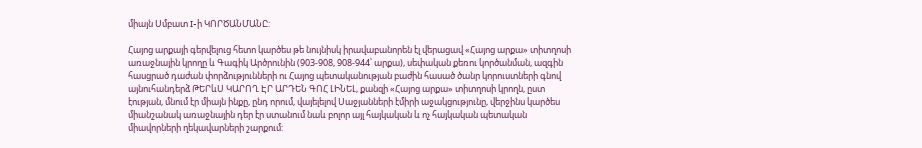միայն Սմբատ I-ի ԿՈՐԾԱՆՄԱՆԸ:

Հայոց արքայի գերվելուց հետո կարծես թե նույնիսկ իրավաբանորեն էլ վերացավ «Հայոց արքա» տիտղոսի առաջնային կրողը և Գագիկ Արծրունին (903-908, 908-944՝ արքա), սեփական քեռու կործանման, ազգին հասցրած դաժան փորձությունների ու Հայոց պետականության բաժին հասած ծանր կորուստների գնով այնուհանդերձ ԹԵՐևՍ ԿԱՐՈՂ ԷՐ ԱՐԴԵՆ ԳՈՀ ԼԻՆԵԼ, քանզի «Հայոց արքա» տիտղոսի կրողն, ըստ էության, մնում էր միայն ինքը, ընդ որում, վայելելով Սաջյանների էմիրի աջակցությունը, վերջինս կարծես միանշանակ առաջնային դեր էր ստանում նաև բոլոր այլ հայկական և ոչ հայկական պետական միավորների ղեկավարների շարքում: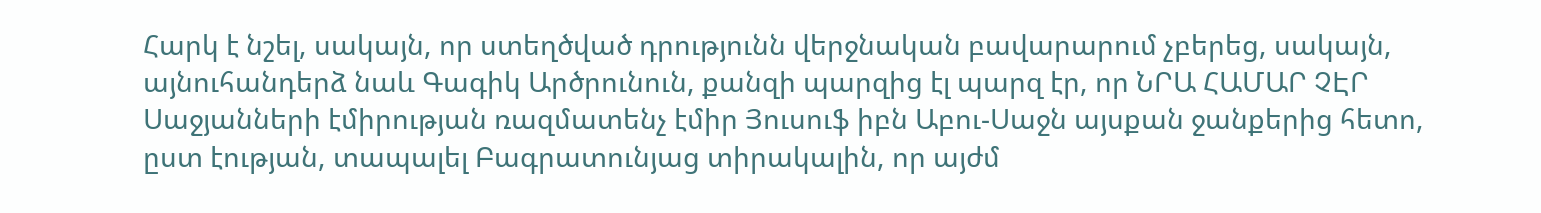Հարկ է նշել, սակայն, որ ստեղծված դրությունն վերջնական բավարարում չբերեց, սակայն, այնուհանդերձ նաև Գագիկ Արծրունուն, քանզի պարզից էլ պարզ էր, որ ՆՐԱ ՀԱՄԱՐ ՉԷՐ Սաջյանների էմիրության ռազմատենչ էմիր Յուսուֆ իբն Աբու-Սաջն այսքան ջանքերից հետո, ըստ էության, տապալել Բագրատունյաց տիրակալին, որ այժմ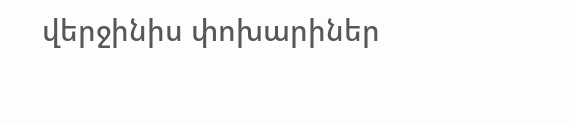վերջինիս փոխարիներ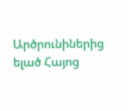Արծրունիներից ելած Հայոց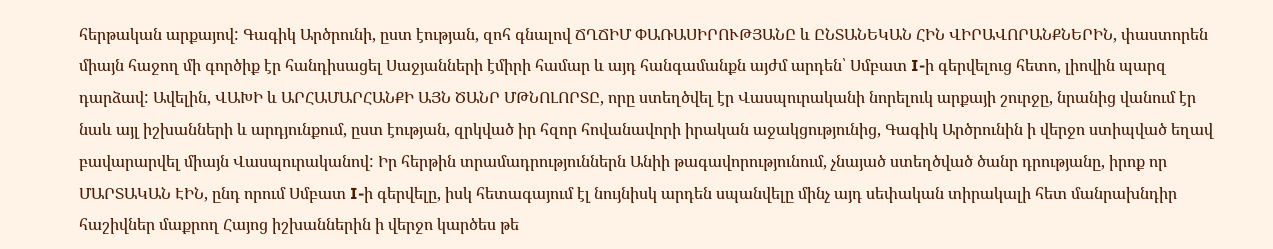հերթական արքայով: Գագիկ Արծրունի, ըստ էության, զոհ գնալով ՃՂՃԻՄ ՓԱՌԱՍԻՐՈՒԹՅԱՆԸ և ԸՆՏԱՆԵԿԱՆ ՀԻՆ ՎԻՐԱՎՈՐԱՆՔՆԵՐԻՆ, փաստորեն միայն հաջող մի գործիք էր հանդիսացել Սաջյանների էմիրի համար և այդ հանգամանքն այժմ արդեն՝ Սմբատ I-ի գերվելուց հետո, լիովին պարզ դարձավ: Ավելին, ՎԱԽԻ և ԱՐՀԱՄԱՐՀԱՆՔԻ ԱՅՆ ԾԱՆՐ ՄԹՆՈԼՈՐՏԸ, որը ստեղծվել էր Վասպուրականի նորելուկ արքայի շուրջը, նրանից վանում էր նաև այլ իշխանների և արդյունքում, ըստ էության, զրկված իր հզոր հովանավորի իրական աջակցությունից, Գագիկ Արծրունին ի վերջո ստիպված եղավ բավարարվել միայն Վասպուրականով: Իր հերթին տրամադրություններն Անիի թագավորությունում, չնայած ստեղծված ծանր դրությանը, իրոք որ ՄԱՐՏԱԿԱՆ ԷԻՆ, ընդ որում Սմբատ I-ի գերվելը, իսկ հետագայում էլ նույնիսկ արդեն սպանվելը մինչ այդ սեփական տիրակալի հետ մանրախնդիր հաշիվներ մաքրող Հայոց իշխաններին ի վերջո կարծես թե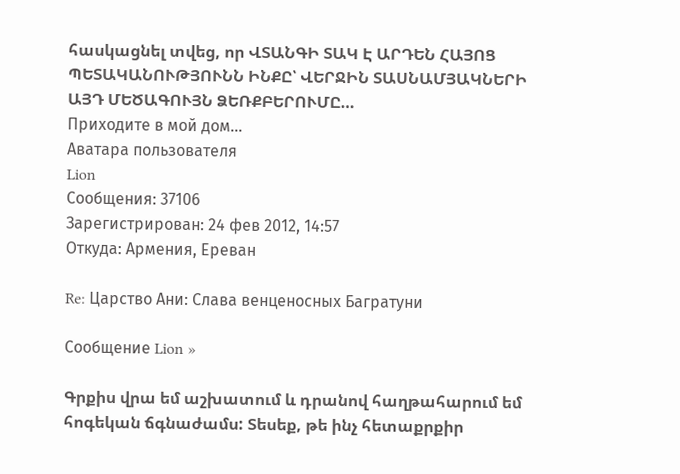հասկացնել տվեց, որ ՎՏԱՆԳԻ ՏԱԿ Է ԱՐԴԵՆ ՀԱՅՈՑ ՊԵՏԱԿԱՆՈՒԹՅՈՒՆՆ ԻՆՔԸ՝ ՎԵՐՋԻՆ ՏԱՍՆԱՄՅԱԿՆԵՐԻ ԱՅԴ ՄԵԾԱԳՈՒՅՆ ՁԵՌՔԲԵՐՈՒՄԸ…
Приходите в мой дом...
Аватара пользователя
Lion
Сообщения: 37106
Зарегистрирован: 24 фев 2012, 14:57
Откуда: Армения, Ереван

Re: Царство Ани: Слава венценосных Багратуни

Сообщение Lion »

Գրքիս վրա եմ աշխատում և դրանով հաղթահարում եմ հոգեկան ճգնաժամս: Տեսեք, թե ինչ հետաքրքիր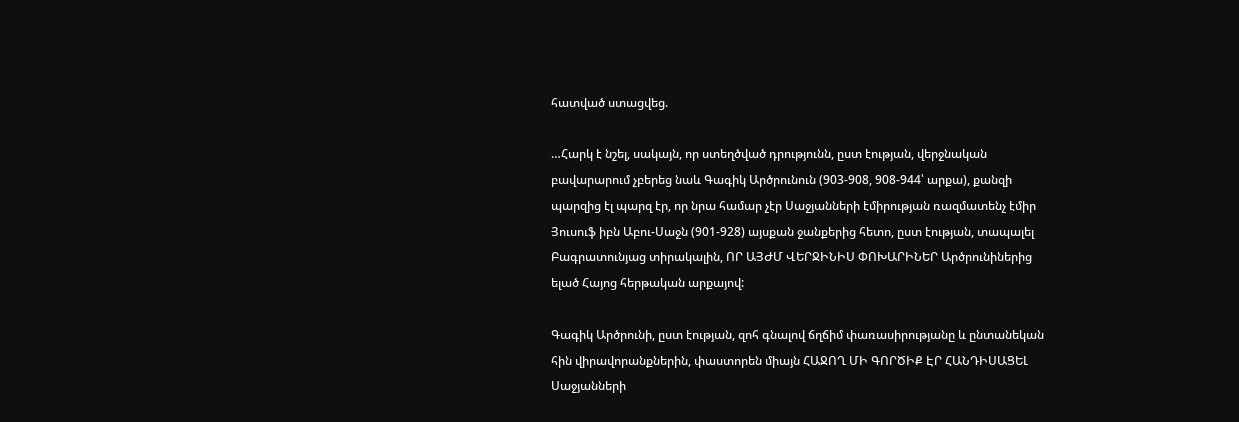հատված ստացվեց.

…Հարկ է նշել, սակայն, որ ստեղծված դրությունն, ըստ էության, վերջնական բավարարում չբերեց նաև Գագիկ Արծրունուն (903-908, 908-944՝ արքա), քանզի պարզից էլ պարզ էր, որ նրա համար չէր Սաջյանների էմիրության ռազմատենչ էմիր Յուսուֆ իբն Աբու-Սաջն (901-928) այսքան ջանքերից հետո, ըստ էության, տապալել Բագրատունյաց տիրակալին, ՈՐ ԱՅԺՄ ՎԵՐՋԻՆԻՍ ՓՈԽԱՐԻՆԵՐ Արծրունիներից ելած Հայոց հերթական արքայով:

Գագիկ Արծրունի, ըստ էության, զոհ գնալով ճղճիմ փառասիրությանը և ընտանեկան հին վիրավորանքներին, փաստորեն միայն ՀԱՋՈՂ ՄԻ ԳՈՐԾԻՔ ԷՐ ՀԱՆԴԻՍԱՑԵԼ Սաջյանների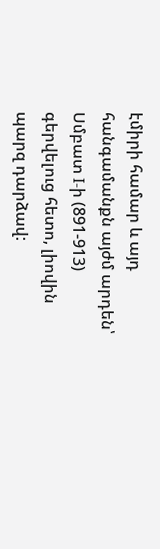էմիրի համար և այդ հանգամանքն այժմ արդեն՝ Սմբատ I-ի (891-913) գերվելուց հետո, լիովին պարզ դարձավ: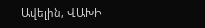Ավելին, ՎԱԽԻ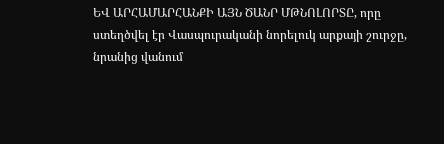ԵՎ ԱՐՀԱՄԱՐՀԱՆՔԻ ԱՅՆ ԾԱՆՐ ՄԹՆՈԼՈՐՏԸ, որը ստեղծվել էր Վասպուրականի նորելուկ արքայի շուրջը, նրանից վանում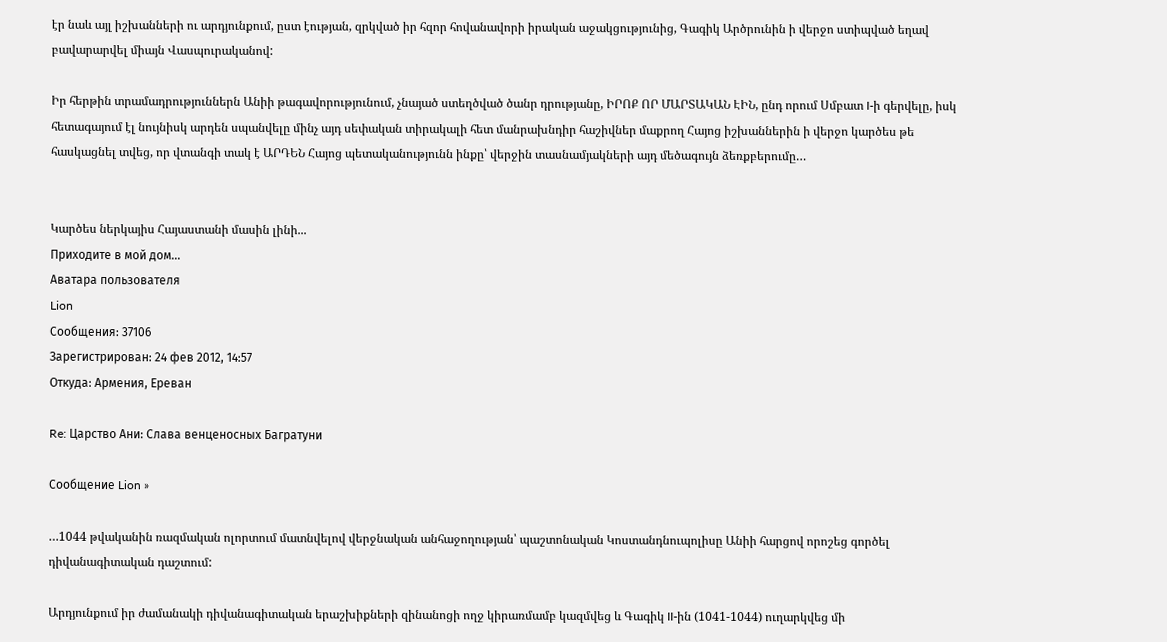էր նաև այլ իշխանների ու արդյունքում, ըստ էության, զրկված իր հզոր հովանավորի իրական աջակցությունից, Գագիկ Արծրունին ի վերջո ստիպված եղավ բավարարվել միայն Վասպուրականով:

Իր հերթին տրամադրություններն Անիի թագավորությունում, չնայած ստեղծված ծանր դրությանը, ԻՐՈՔ ՈՐ ՄԱՐՏԱԿԱՆ ԷԻՆ, ընդ որում Սմբատ I-ի գերվելը, իսկ հետագայում էլ նույնիսկ արդեն սպանվելը մինչ այդ սեփական տիրակալի հետ մանրախնդիր հաշիվներ մաքրող Հայոց իշխաններին ի վերջո կարծես թե հասկացնել տվեց, որ վտանգի տակ է ԱՐԴԵՆ Հայոց պետականությունն ինքը՝ վերջին տասնամյակների այդ մեծագույն ձեռքբերումը…


Կարծես ներկայիս Հայաստանի մասին լինի...
Приходите в мой дом...
Аватара пользователя
Lion
Сообщения: 37106
Зарегистрирован: 24 фев 2012, 14:57
Откуда: Армения, Ереван

Re: Царство Ани: Слава венценосных Багратуни

Сообщение Lion »

…1044 թվականին ռազմական ոլորտում մատնվելով վերջնական անհաջողության՝ պաշտոնական Կոստանդնուպոլիսը Անիի հարցով որոշեց գործել դիվանագիտական դաշտում:

Արդյունքում իր ժամանակի դիվանագիտական երաշխիքների զինանոցի ողջ կիրառմամբ կազմվեց և Գագիկ II-ին (1041-1044) ուղարկվեց մի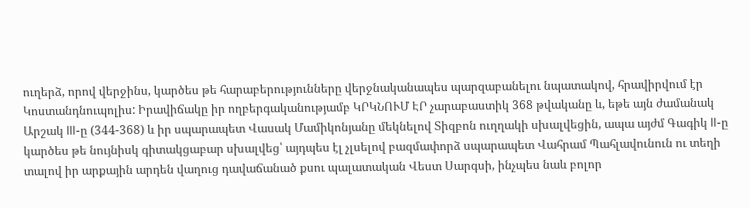ուղերձ, որով վերջինս, կարծես թե հարաբերությունները վերջնականապես պարզաբանելու նպատակով, հրավիրվում էր Կոստանդնուպոլիս: Իրավիճակը իր ողբերգականությամբ ԿՐԿՆՈՒՄ ԷՐ չարաբաստիկ 368 թվականը և, եթե այն ժամանակ Արշակ III-ը (344-368) և իր սպարապետ Վասակ Մամիկոնյանը մեկնելով Տիզբոն ուղղակի սխալվեցին, ապա այժմ Գագիկ II-ը կարծես թե նույնիսկ գիտակցաբար սխալվեց՝ այդպես էլ չլսելով բազմափորձ սպարապետ Վահրամ Պահլավունուն ու տեղի տալով իր արքային արդեն վաղուց դավաճանած քսու պալատական Վեստ Սարգսի, ինչպես նաև բոլոր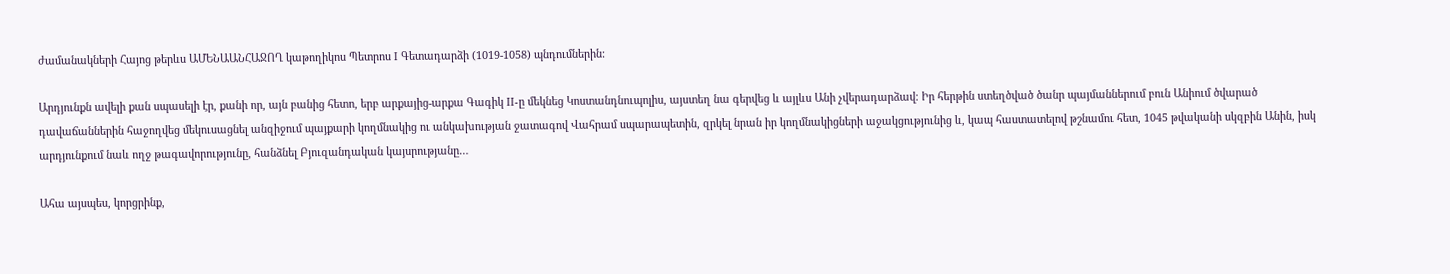ժամանակների Հայոց թերևս ԱՄԵՆԱԱՆՀԱՋՈՂ կաթողիկոս Պետրոս I Գետադարձի (1019-1058) պնդումներին:

Արդյունքն ավելի քան սպասելի էր, քանի որ, այն բանից հետո, երբ արքայից-արքա Գագիկ II-ը մեկնեց Կոստանդնուպոլիս, այստեղ նա գերվեց և այլևս Անի չվերադարձավ։ Իր հերթին ստեղծված ծանր պայմաններում բուն Անիում ծվարած դավաճաններին հաջողվեց մեկուսացնել անզիջում պայքարի կողմնակից ու անկախության ջատագով Վահրամ սպարապետին, զրկել նրան իր կողմնակիցների աջակցությունից և, կապ հաստատելով թշնամու հետ, 1045 թվականի սկզբին Անին, իսկ արդյունքում նաև ողջ թագավորությունը, հանձնել Բյուզանդական կայսրությանը…

Ահա այսպես, կորցրինք,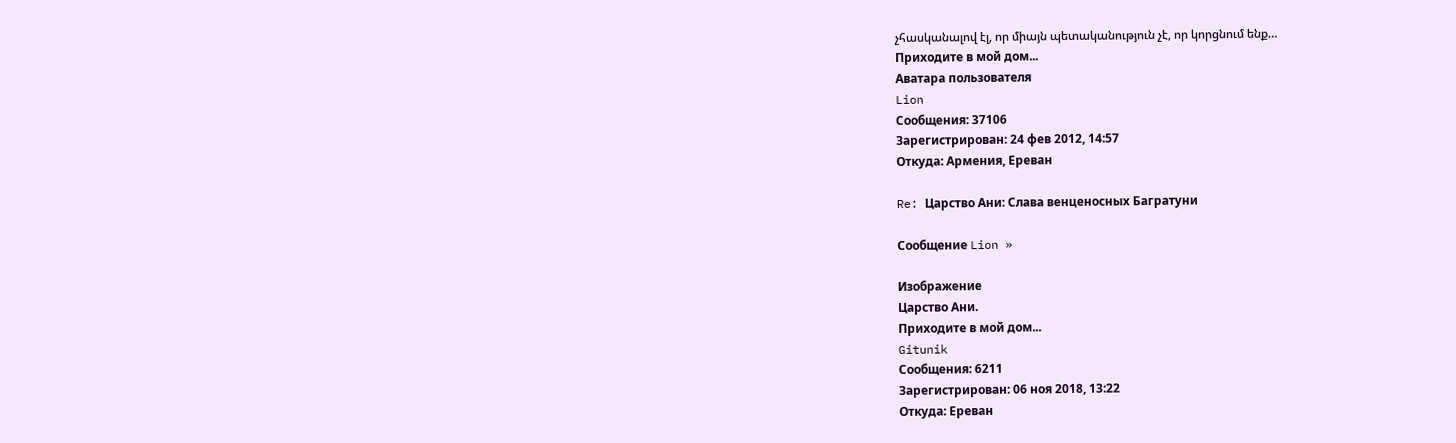չհասկանալով էլ, որ միայն պետականություն չէ, որ կորցնում ենք…
Приходите в мой дом...
Аватара пользователя
Lion
Сообщения: 37106
Зарегистрирован: 24 фев 2012, 14:57
Откуда: Армения, Ереван

Re: Царство Ани: Слава венценосных Багратуни

Сообщение Lion »

Изображение
Царство Ани.
Приходите в мой дом...
Gitunik
Сообщения: 6211
Зарегистрирован: 06 ноя 2018, 13:22
Откуда: Ереван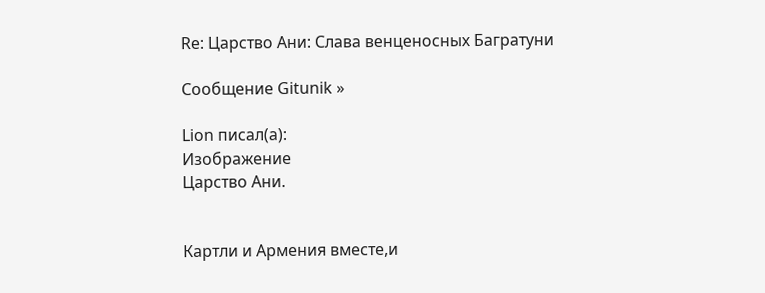Re: Царство Ани: Слава венценосных Багратуни

Сообщение Gitunik »

Lion писал(а):
Изображение
Царство Ани.


Картли и Армения вместе,и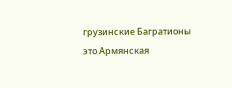грузинские Багратионы это Армянская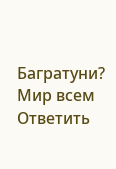Багратуни?
Мир всем
Ответить